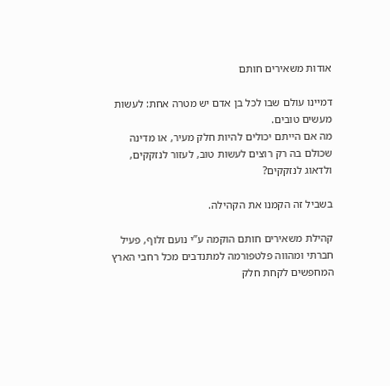אודות משאירים חותם

דמיינו עולם שבו לכל בן אדם יש מטרה אחת: לעשות מעשים טובים.
מה אם הייתם יכולים להיות חלק מעיר, או מדינה שכולם בה רק רוצים לעשות טוב, לעזור לנזקקים, ולדאוג לנזקקים?

בשביל זה הקמנו את הקהילה.

קהילת משאירים חותם הוקמה ע”י נועם זלוף, פעיל חברתי ומהווה פלטפורמה למתנדבים מכל רחבי הארץ המחפשים לקחת חלק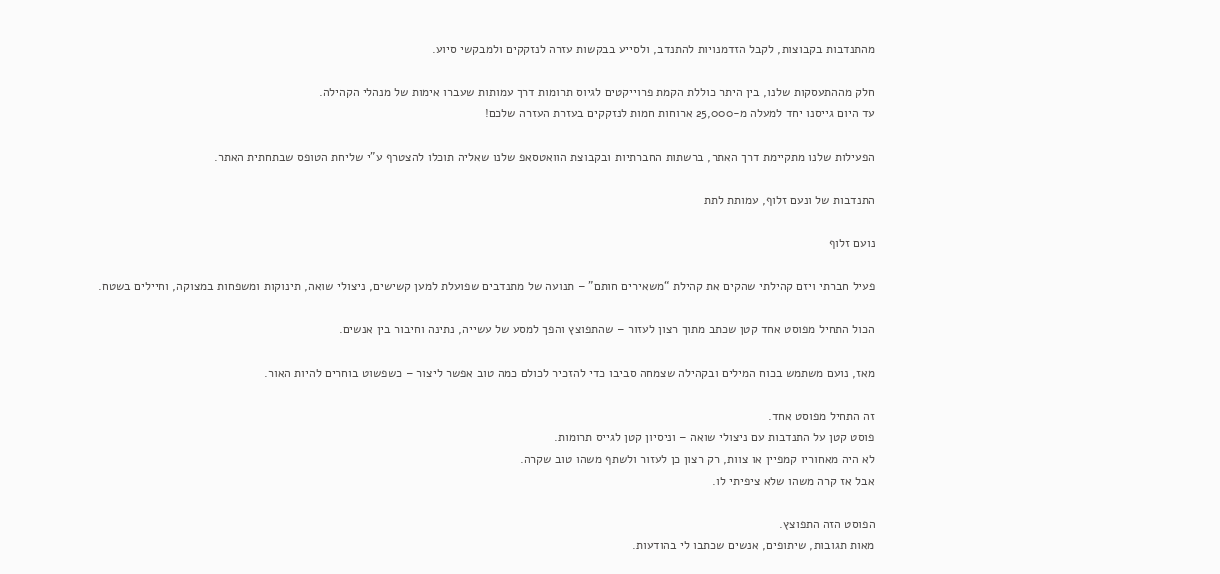מהתנדבות בקבוצות, לקבל הזדמנויות להתנדב, ולסייע בבקשות עזרה לנזקקים ולמבקשי סיוע.

חלק מההתעסקות שלנו, בין היתר כוללת הקמת פרוייקטים לגיוס תרומות דרך עמותות שעברו אימות של מנהלי הקהילה.
עד היום גייסנו יחד למעלה מ-25,000 ארוחות חמות לנזקקים בעזרת העזרה שלכם!

הפעילות שלנו מתקיימת דרך האתר, ברשתות החברתיות ובקבוצת הוואטסאפ שלנו שאליה תוכלו להצטרף ע”י שליחת הטופס שבתחתית האתר.

התנדבות של ונעם זלוף, עמותת לתת

נועם זלוף

פעיל חברתי ויזם קהילתי שהקים את קהילת “משאירים חותם” – תנועה של מתנדבים שפועלת למען קשישים, ניצולי שואה, תינוקות ומשפחות במצוקה, וחיילים בשטח.

הכול התחיל מפוסט אחד קטן שכתב מתוך רצון לעזור – שהתפוצץ והפך למסע של עשייה, נתינה וחיבור בין אנשים.

מאז, נועם משתמש בכוח המילים ובקהילה שצמחה סביבו כדי להזכיר לכולם כמה טוב אפשר ליצור – כשפשוט בוחרים להיות האור.

זה התחיל מפוסט אחד.
פוסט קטן על התנדבות עם ניצולי שואה – וניסיון קטן לגייס תרומות.
לא היה מאחוריו קמפיין או צוות, רק רצון כן לעזור ולשתף משהו טוב שקרה.
אבל אז קרה משהו שלא ציפיתי לו.

הפוסט הזה התפוצץ.
מאות תגובות, שיתופים, אנשים שכתבו לי בהודעות.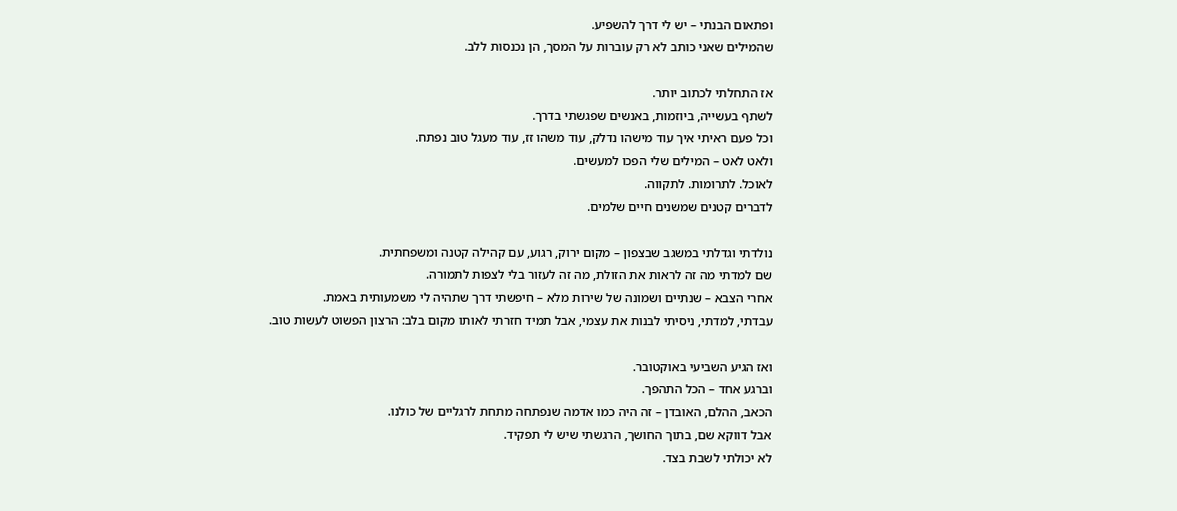ופתאום הבנתי – יש לי דרך להשפיע.
שהמילים שאני כותב לא רק עוברות על המסך, הן נכנסות ללב.

אז התחלתי לכתוב יותר.
לשתף בעשייה, ביוזמות, באנשים שפגשתי בדרך.
וכל פעם ראיתי איך עוד מישהו נדלק, עוד משהו זז, עוד מעגל טוב נפתח.
ולאט לאט – המילים שלי הפכו למעשים.
לאוכל. לתרומות. לתקווה.
לדברים קטנים שמשנים חיים שלמים.

נולדתי וגדלתי במשגב שבצפון – מקום ירוק, רגוע, עם קהילה קטנה ומשפחתית.
שם למדתי מה זה לראות את הזולת, מה זה לעזור בלי לצפות לתמורה.
אחרי הצבא – שנתיים ושמונה של שירות מלא – חיפשתי דרך שתהיה לי משמעותית באמת.
עבדתי, למדתי, ניסיתי לבנות את עצמי, אבל תמיד חזרתי לאותו מקום בלב: הרצון הפשוט לעשות טוב.

ואז הגיע השביעי באוקטובר.
וברגע אחד – הכל התהפך.
הכאב, ההלם, האובדן – זה היה כמו אדמה שנפתחה מתחת לרגליים של כולנו.
אבל דווקא שם, בתוך החושך, הרגשתי שיש לי תפקיד.
לא יכולתי לשבת בצד.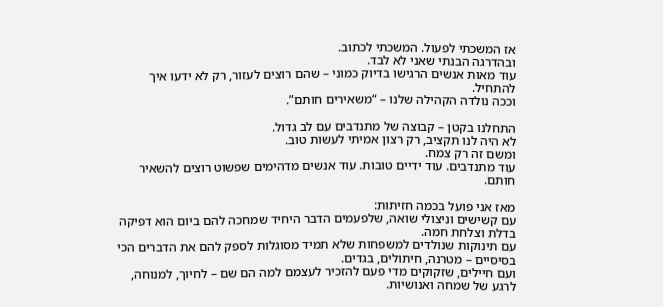אז המשכתי לפעול. המשכתי לכתוב.
ובהדרגה הבנתי שאני לא לבד.
עוד מאות אנשים הרגישו בדיוק כמוני – שהם רוצים לעזור, רק לא ידעו איך להתחיל.
וככה נולדה הקהילה שלנו – “משאירים חותם”.

התחלנו בקטן – קבוצה של מתנדבים עם לב גדול.
לא היה לנו תקציב, רק רצון אמיתי לעשות טוב.
ומשם זה רק צמח.
עוד מתנדבים. עוד ידיים טובות. עוד אנשים מדהימים שפשוט רוצים להשאיר חותם.

מאז אני פועל בכמה חזיתות:
עם קשישים וניצולי שואה, שלפעמים הדבר היחיד שמחכה להם ביום הוא דפיקה בדלת וצלחת חמה.
עם תינוקות שנולדים למשפחות שלא תמיד מסוגלות לספק להם את הדברים הכי בסיסיים – מטרנה, חיתולים, בגדים.
ועם חיילים, שזקוקים מדי פעם להזכיר לעצמם למה הם שם – לחיוך, למנוחה, לרגע של שמחה ואנושיות.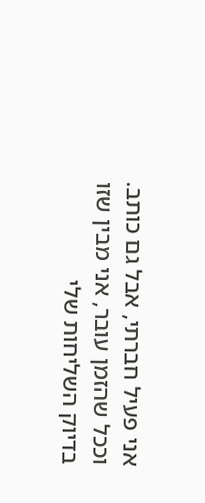אני פעיל חברתי, אבל גם כותב.
וככל שהזמן עובר, אני מבין שזו בדיוק השליחות שלי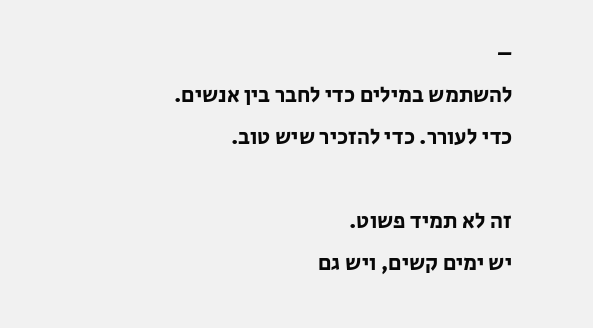–
להשתמש במילים כדי לחבר בין אנשים. כדי לעורר. כדי להזכיר שיש טוב.

זה לא תמיד פשוט.
יש ימים קשים, ויש גם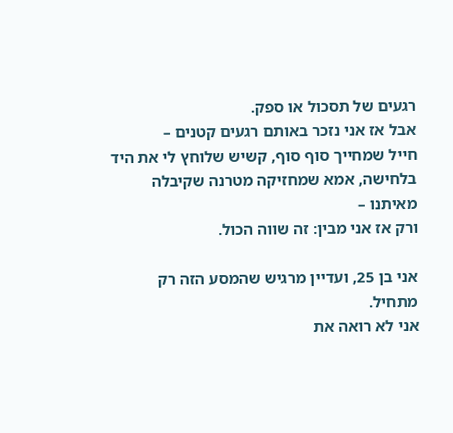רגעים של תסכול או ספק.
אבל אז אני נזכר באותם רגעים קטנים –
חייל שמחייך סוף סוף, קשיש שלוחץ לי את היד בלחישה, אמא שמחזיקה מטרנה שקיבלה מאיתנו –
ורק אז אני מבין: זה שווה הכול.

אני בן 25, ועדיין מרגיש שהמסע הזה רק מתחיל.
אני לא רואה את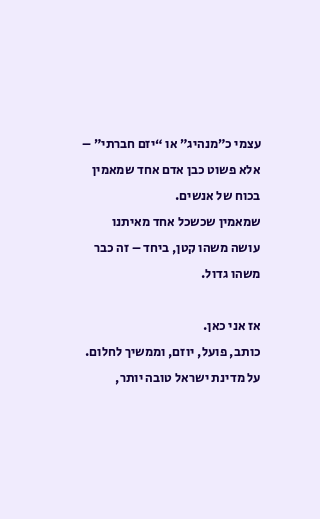עצמי כ”מנהיג” או “יזם חברתי” – אלא פשוט כבן אדם אחד שמאמין בכוח של אנשים.
שמאמין שכשכל אחד מאיתנו עושה משהו קטן, ביחד – זה כבר משהו גדול.

אז אני כאן.
כותב, פועל, יוזם, וממשיך לחלום.
על מדינת ישראל טובה יותר,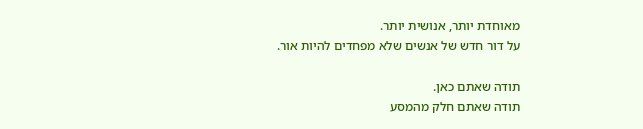מאוחדת יותר, אנושית יותר.
על דור חדש של אנשים שלא מפחדים להיות אור.

תודה שאתם כאן.
תודה שאתם חלק מהמסע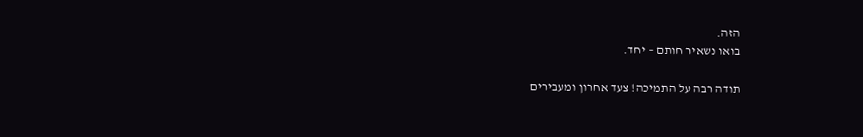הזה.
בואו נשאיר חותם – יחד.

תודה רבה על התמיכה! צעד אחרון ומעבירים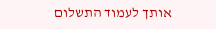אותך לעמוד התשלום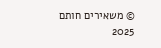© משאירים חותם 2025